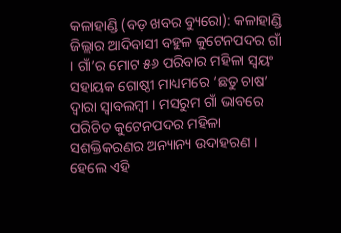କଳାହାଣ୍ଡି (ବଡ଼ ଖବର ବ୍ୟୁରୋ): କଳାହାଣ୍ଡି ଜିଲ୍ଲାର ଆଦିବାସୀ ବହୁଳ କୁଟେନପଦର ଗାଁ । ଗାଁ’ର ମୋଟ ୫୬ ପରିବାର ମହିଳା ସ୍ୱୟଂ ସହାୟକ ଗୋଷ୍ଠୀ ମାଧ୍ୟମରେ ‘ଛତୁ ଚାଷ’ ଦ୍ୱାରା ସ୍ୱାବଲମ୍ବୀ । ମସରୁମ ଗାଁ ଭାବରେ ପରିଚିତ କୁଟେନପଦର ମହିଳା ସଶକ୍ତିକରଣର ଅନ୍ୟାନ୍ୟ ଉଦାହରଣ । ହେଲେ ଏହି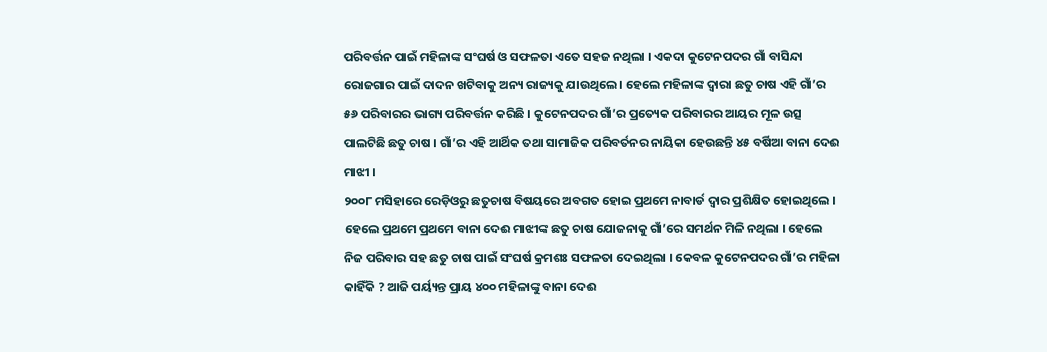ପରିବର୍ତ୍ତନ ପାଇଁ ମହିଳାଙ୍କ ସଂଘର୍ଷ ଓ ସଫଳତା ଏତେ ସହଜ ନଥିଲା । ଏକଦା କୁଟେନପଦର ଗାଁ ବାସିନ୍ଦା ରୋଜଗାର ପାଇଁ ଦାଦନ ଖଟିବାକୁ ଅନ୍ୟ ରାଜ୍ୟକୁ ଯାଉଥିଲେ । ହେଲେ ମହିଳାଙ୍କ ଦ୍ୱାରା ଛତୁ ଚାଷ ଏହି ଗାଁ’ର ୫୬ ପରିବାରର ଭାଗ୍ୟ ପରିବର୍ତ୍ତନ କରିଛି । କୁଟେନପଦର ଗାଁ’ର ପ୍ରତ୍ୟେକ ପରିବାରର ଆୟର ମୂଳ ଉତ୍ସ ପାଲଟିଛି ଛତୁ ଚାଷ । ଗାଁ’ର ଏହି ଆର୍ଥିକ ତଥା ସାମାଜିକ ପରିବର୍ତନର ନାୟିକା ହେଉଛନ୍ତି ୪୫ ବର୍ଷିଆ ବାନା ଦେଈ ମାଝୀ ।
୨୦୦୮ ମସିହାରେ ରେଡ଼ିଓରୁ ଛତୁଚାଷ ବିଷୟରେ ଅବଗତ ହୋଇ ପ୍ରଥମେ ନାବାର୍ଡ ଦ୍ୱାର ପ୍ରଶିକ୍ଷିତ ହୋଇଥିଲେ । ହେଲେ ପ୍ରଥମେ ପ୍ରଥମେ ବାନା ଦେଈ ମାଝୀଙ୍କ ଛତୁ ଚାଷ ଯୋଜନାକୁ ଗାଁ’ରେ ସମର୍ଥନ ମିଳି ନଥିଲା । ହେଲେ ନିଜ ପରିବାର ସହ ଛତୁ ଚାଷ ପାଇଁ ସଂଘର୍ଷ କ୍ରମଶଃ ସଫଳତା ଦେଇଥିଲା । କେବଳ କୁଟେନପଦର ଗାଁ’ର ମହିଳା କାହିଁକି ? ଆଜି ପର୍ୟ୍ୟନ୍ତ ପ୍ରାୟ ୪୦୦ ମହିଳାଙ୍କୁ ବାନା ଦେଈ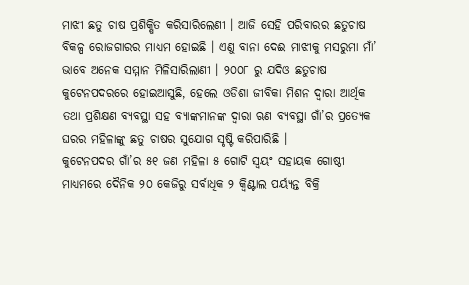ମାଝୀ ଛତୁ ଚାଷ ପ୍ରଶିକ୍ଷିତ କରିସାରିଲେଣୀ । ଆଜି ସେହି ପରିବାରର ଛତୁଚାଷ ବିକଳ୍ପ ରୋଜଗାରର ମାଧ୍ୟମ ହୋଇଛି । ଏଣୁ ବାନା ଦେଈ ମାଝୀକୁ ମସରୁମା ମାଁ’ ଭାବେ ଅନେକ ସମ୍ମାନ ମିଳିସାରିଲାଣୀ । ୨୦୦୮ ରୁ ଯଦିଓ ଛତୁଚାଷ କୁଟେନପଦରରେ ହୋଇଆସୁଛି, ହେଲେ ଓଡିଶା ଜୀବିକା ମିଶନ ଦ୍ୱାରା ଆର୍ଥିକ ତଥା ପ୍ରଶିକ୍ଷଣ ବ୍ୟବସ୍ଥା ସହ ବ୍ୟାଙ୍କମାନଙ୍କ ଦ୍ୱାରା ଋଣ ବ୍ୟବସ୍ଥା ଗାଁ’ର ପ୍ରତ୍ୟେକ ଘରର ମହିଳାଙ୍କୁ ଛତୁ ଚାଷର ସୁଯୋଗ ସୃଷ୍ଟି କରିପାରିଛି ।
କୁଟେନପଦର ଗାଁ’ର ୫୧ ଜଣ ମହିଳା ୫ ଗୋଟି ସ୍ୱୟଂ ସହାୟକ ଗୋଷ୍ଠୀ ମାଧ୍ୟମରେ ଦୈନିକ ୨୦ କେଜିରୁ ସର୍ବାଧିକ ୨ କ୍ୱିଣ୍ଟାଲ ପର୍ୟ୍ୟନ୍ତ ବିକ୍ରି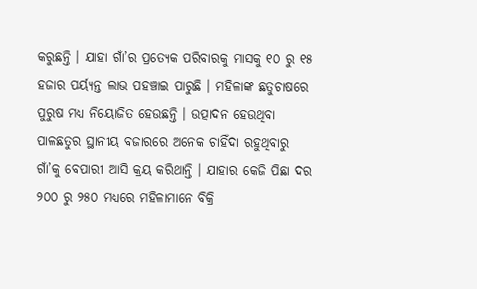କରୁଛନ୍ତି । ଯାହା ଗାଁ’ର ପ୍ରତ୍ୟେକ ପରିବାରକୁ ମାସକୁ ୧୦ ରୁ ୧୫ ହଜାର ପର୍ୟ୍ୟନ୍ତ ଲାଭ ପହଞ୍ଚାଇ ପାରୁଛି । ମହିଳାଙ୍କ ଛତୁଚାଷରେ ପୁରୁଷ ମଧ୍ୟ ନିୟୋଜିତ ହେଉଛନ୍ତି । ଉତ୍ପାଦନ ହେଉଥିବା ପାଳଛତୁର ସ୍ଥାନୀୟ ବଜାରରେ ଅନେକ ଚାହିଁଦା ରହୁଥିବାରୁ ଗାଁ’କୁ ବେପାରୀ ଆସି କ୍ରୟ କରିଥାନ୍ତି । ଯାହାର କେଜି ପିଛା ଦର ୨୦୦ ରୁ ୨୫୦ ମଧ୍ୟରେ ମହିଳାମାନେ ବିକ୍ରି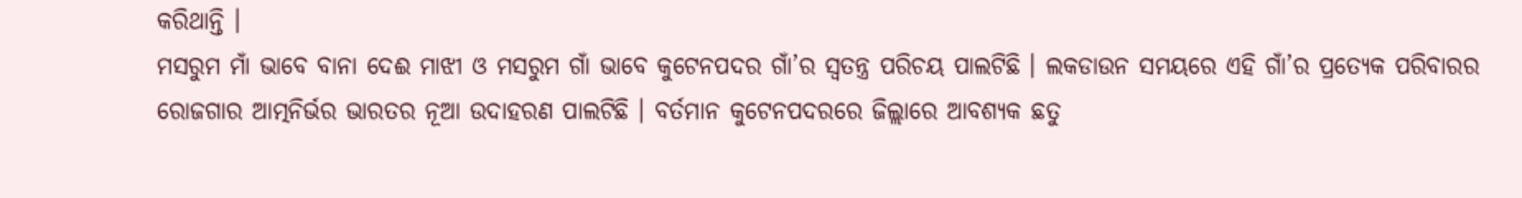କରିଥାନ୍ତି ।
ମସରୁମ ମାଁ ଭାବେ ବାନା ଦେଈ ମାଝୀ ଓ ମସରୁମ ଗାଁ ଭାବେ କୁଟେନପଦର ଗାଁ’ର ସ୍ଵତନ୍ତ୍ର ପରିଚୟ ପାଲଟିଛି । ଲକଡାଉନ ସମୟରେ ଏହି ଗାଁ’ର ପ୍ରତ୍ୟେକ ପରିବାରର ରୋଜଗାର ଆତ୍ମନିର୍ଭର ଭାରତର ନୂଆ ଉଦାହରଣ ପାଲଟିଛି । ବର୍ତମାନ କୁଟେନପଦରରେ ଜିଲ୍ଲାରେ ଆବଶ୍ୟକ ଛତୁ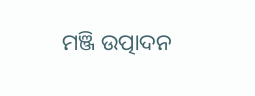ମଞ୍ଜି ଉତ୍ପାଦନ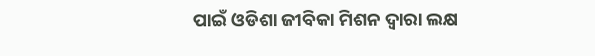ପାଇଁ ଓଡିଶା ଜୀବିକା ମିଶନ ଦ୍ୱାରା ଲକ୍ଷ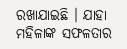ରଖାଯାଇଛି । ଯାହା ମହିଳାଙ୍କ ସଫଳତାର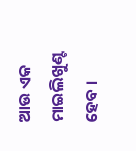ଆଉ ଏକ ମାଇଲିଖୁଣ୍ଟ ହେବ ।